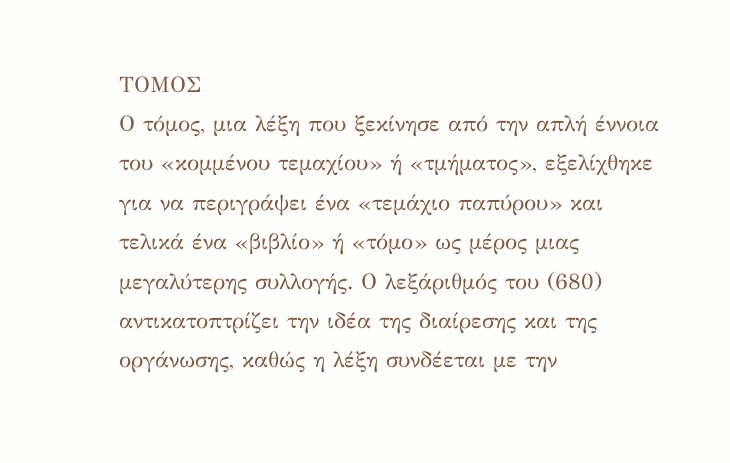ΤΟΜΟΣ
Ο τόμος, μια λέξη που ξεκίνησε από την απλή έννοια του «κομμένου τεμαχίου» ή «τμήματος», εξελίχθηκε για να περιγράψει ένα «τεμάχιο παπύρου» και τελικά ένα «βιβλίο» ή «τόμο» ως μέρος μιας μεγαλύτερης συλλογής. Ο λεξάριθμός του (680) αντικατοπτρίζει την ιδέα της διαίρεσης και της οργάνωσης, καθώς η λέξη συνδέεται με την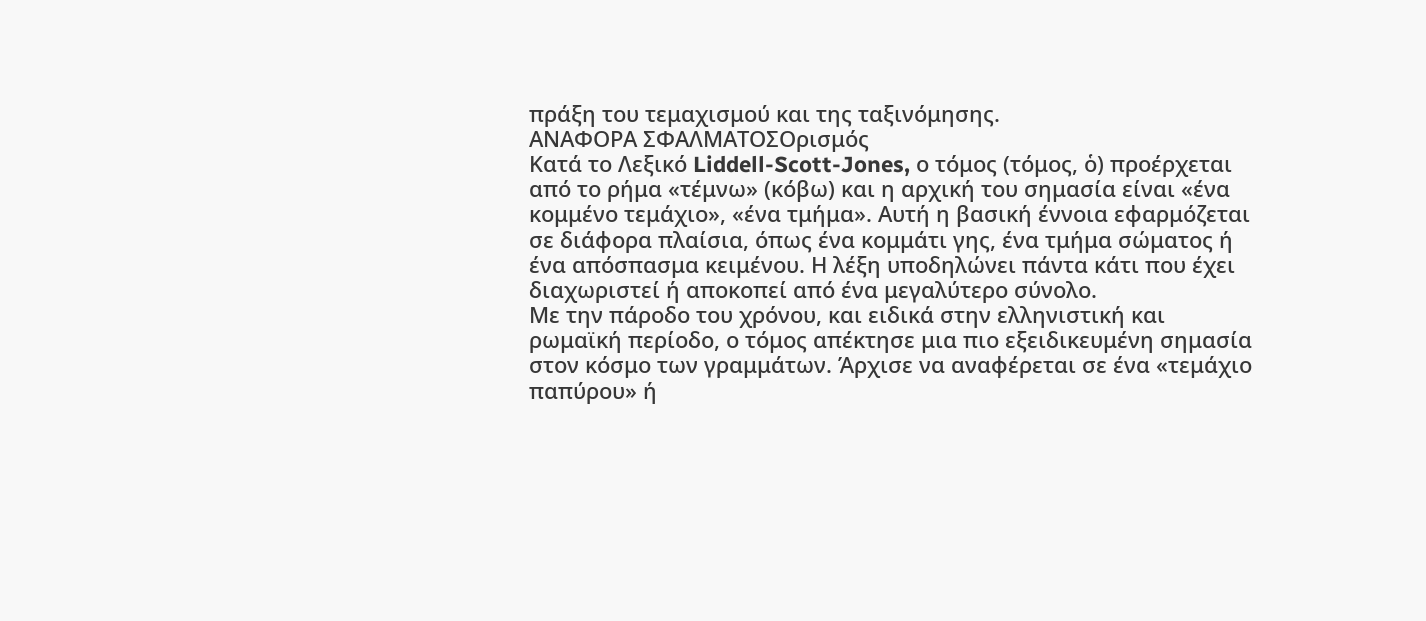πράξη του τεμαχισμού και της ταξινόμησης.
ΑΝΑΦΟΡΑ ΣΦΑΛΜΑΤΟΣΟρισμός
Κατά το Λεξικό Liddell-Scott-Jones, ο τόμος (τόμος, ὁ) προέρχεται από το ρήμα «τέμνω» (κόβω) και η αρχική του σημασία είναι «ένα κομμένο τεμάχιο», «ένα τμήμα». Αυτή η βασική έννοια εφαρμόζεται σε διάφορα πλαίσια, όπως ένα κομμάτι γης, ένα τμήμα σώματος ή ένα απόσπασμα κειμένου. Η λέξη υποδηλώνει πάντα κάτι που έχει διαχωριστεί ή αποκοπεί από ένα μεγαλύτερο σύνολο.
Με την πάροδο του χρόνου, και ειδικά στην ελληνιστική και ρωμαϊκή περίοδο, ο τόμος απέκτησε μια πιο εξειδικευμένη σημασία στον κόσμο των γραμμάτων. Άρχισε να αναφέρεται σε ένα «τεμάχιο παπύρου» ή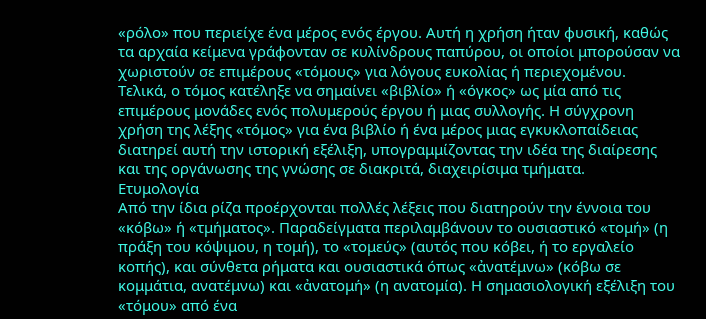«ρόλο» που περιείχε ένα μέρος ενός έργου. Αυτή η χρήση ήταν φυσική, καθώς τα αρχαία κείμενα γράφονταν σε κυλίνδρους παπύρου, οι οποίοι μπορούσαν να χωριστούν σε επιμέρους «τόμους» για λόγους ευκολίας ή περιεχομένου.
Τελικά, ο τόμος κατέληξε να σημαίνει «βιβλίο» ή «όγκος» ως μία από τις επιμέρους μονάδες ενός πολυμερούς έργου ή μιας συλλογής. Η σύγχρονη χρήση της λέξης «τόμος» για ένα βιβλίο ή ένα μέρος μιας εγκυκλοπαίδειας διατηρεί αυτή την ιστορική εξέλιξη, υπογραμμίζοντας την ιδέα της διαίρεσης και της οργάνωσης της γνώσης σε διακριτά, διαχειρίσιμα τμήματα.
Ετυμολογία
Από την ίδια ρίζα προέρχονται πολλές λέξεις που διατηρούν την έννοια του «κόβω» ή «τμήματος». Παραδείγματα περιλαμβάνουν το ουσιαστικό «τομή» (η πράξη του κόψιμου, η τομή), το «τομεύς» (αυτός που κόβει, ή το εργαλείο κοπής), και σύνθετα ρήματα και ουσιαστικά όπως «ἀνατέμνω» (κόβω σε κομμάτια, ανατέμνω) και «ἀνατομή» (η ανατομία). Η σημασιολογική εξέλιξη του «τόμου» από ένα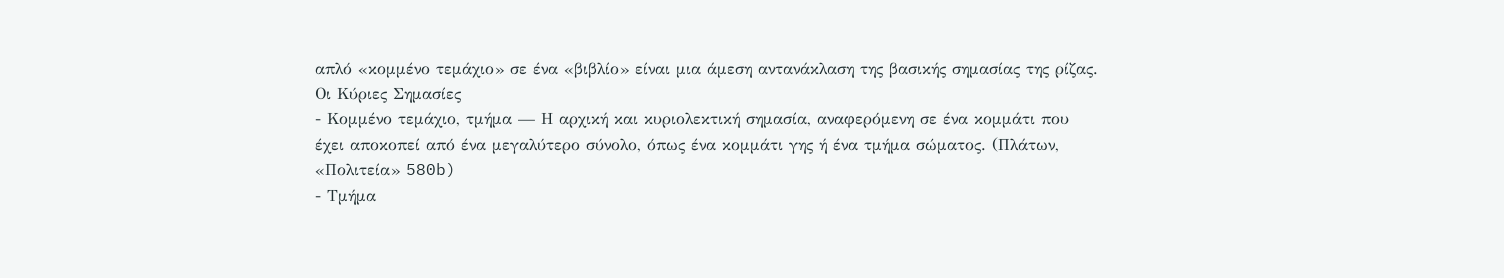απλό «κομμένο τεμάχιο» σε ένα «βιβλίο» είναι μια άμεση αντανάκλαση της βασικής σημασίας της ρίζας.
Οι Κύριες Σημασίες
- Κομμένο τεμάχιο, τμήμα — Η αρχική και κυριολεκτική σημασία, αναφερόμενη σε ένα κομμάτι που έχει αποκοπεί από ένα μεγαλύτερο σύνολο, όπως ένα κομμάτι γης ή ένα τμήμα σώματος. (Πλάτων, «Πολιτεία» 580b)
- Τμήμα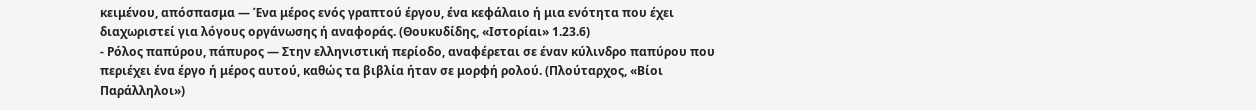κειμένου, απόσπασμα — Ένα μέρος ενός γραπτού έργου, ένα κεφάλαιο ή μια ενότητα που έχει διαχωριστεί για λόγους οργάνωσης ή αναφοράς. (Θουκυδίδης, «Ιστορίαι» 1.23.6)
- Ρόλος παπύρου, πάπυρος — Στην ελληνιστική περίοδο, αναφέρεται σε έναν κύλινδρο παπύρου που περιέχει ένα έργο ή μέρος αυτού, καθώς τα βιβλία ήταν σε μορφή ρολού. (Πλούταρχος, «Βίοι Παράλληλοι»)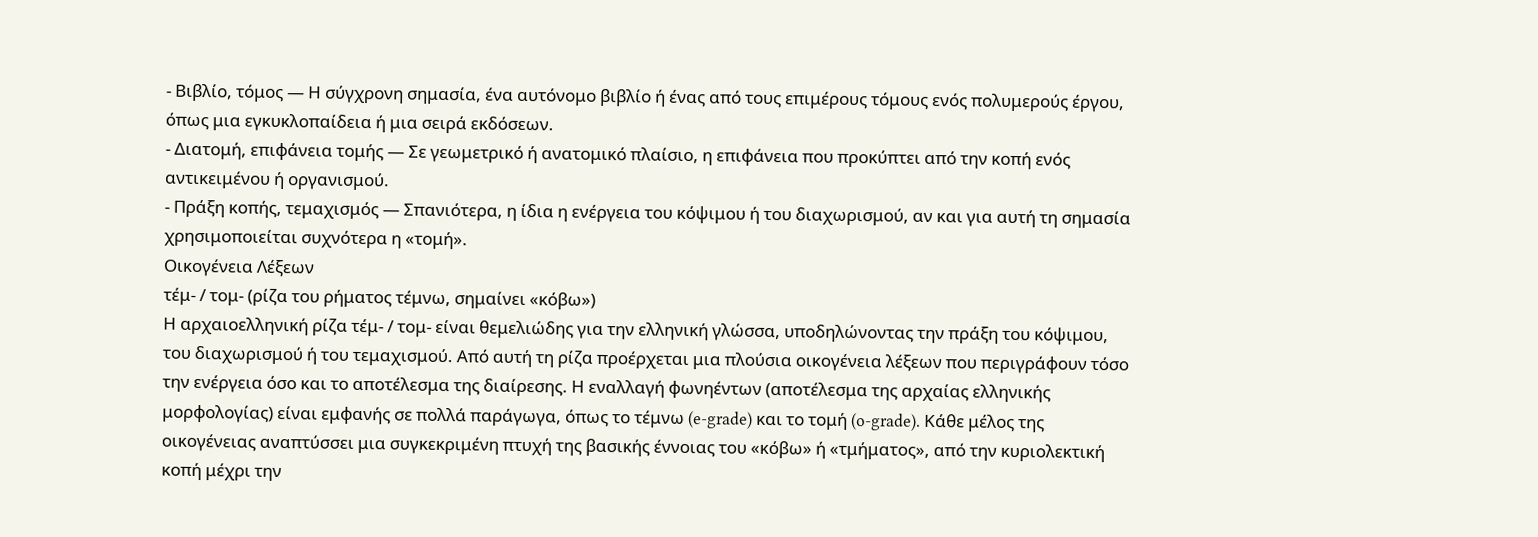- Βιβλίο, τόμος — Η σύγχρονη σημασία, ένα αυτόνομο βιβλίο ή ένας από τους επιμέρους τόμους ενός πολυμερούς έργου, όπως μια εγκυκλοπαίδεια ή μια σειρά εκδόσεων.
- Διατομή, επιφάνεια τομής — Σε γεωμετρικό ή ανατομικό πλαίσιο, η επιφάνεια που προκύπτει από την κοπή ενός αντικειμένου ή οργανισμού.
- Πράξη κοπής, τεμαχισμός — Σπανιότερα, η ίδια η ενέργεια του κόψιμου ή του διαχωρισμού, αν και για αυτή τη σημασία χρησιμοποιείται συχνότερα η «τομή».
Οικογένεια Λέξεων
τέμ- / τομ- (ρίζα του ρήματος τέμνω, σημαίνει «κόβω»)
Η αρχαιοελληνική ρίζα τέμ- / τομ- είναι θεμελιώδης για την ελληνική γλώσσα, υποδηλώνοντας την πράξη του κόψιμου, του διαχωρισμού ή του τεμαχισμού. Από αυτή τη ρίζα προέρχεται μια πλούσια οικογένεια λέξεων που περιγράφουν τόσο την ενέργεια όσο και το αποτέλεσμα της διαίρεσης. Η εναλλαγή φωνηέντων (αποτέλεσμα της αρχαίας ελληνικής μορφολογίας) είναι εμφανής σε πολλά παράγωγα, όπως το τέμνω (e-grade) και το τομή (o-grade). Κάθε μέλος της οικογένειας αναπτύσσει μια συγκεκριμένη πτυχή της βασικής έννοιας του «κόβω» ή «τμήματος», από την κυριολεκτική κοπή μέχρι την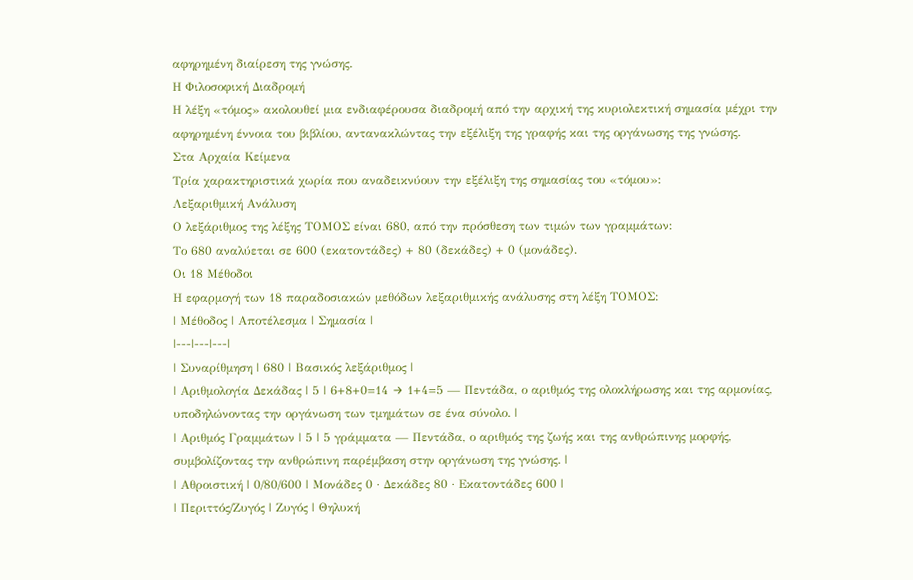αφηρημένη διαίρεση της γνώσης.
Η Φιλοσοφική Διαδρομή
Η λέξη «τόμος» ακολουθεί μια ενδιαφέρουσα διαδρομή από την αρχική της κυριολεκτική σημασία μέχρι την αφηρημένη έννοια του βιβλίου, αντανακλώντας την εξέλιξη της γραφής και της οργάνωσης της γνώσης.
Στα Αρχαία Κείμενα
Τρία χαρακτηριστικά χωρία που αναδεικνύουν την εξέλιξη της σημασίας του «τόμου»:
Λεξαριθμική Ανάλυση
Ο λεξάριθμος της λέξης ΤΟΜΟΣ είναι 680, από την πρόσθεση των τιμών των γραμμάτων:
Το 680 αναλύεται σε 600 (εκατοντάδες) + 80 (δεκάδες) + 0 (μονάδες).
Οι 18 Μέθοδοι
Η εφαρμογή των 18 παραδοσιακών μεθόδων λεξαριθμικής ανάλυσης στη λέξη ΤΟΜΟΣ:
| Μέθοδος | Αποτέλεσμα | Σημασία |
|---|---|---|
| Συναρίθμηση | 680 | Βασικός λεξάριθμος |
| Αριθμολογία Δεκάδας | 5 | 6+8+0=14 → 1+4=5 — Πεντάδα, ο αριθμός της ολοκλήρωσης και της αρμονίας, υποδηλώνοντας την οργάνωση των τμημάτων σε ένα σύνολο. |
| Αριθμός Γραμμάτων | 5 | 5 γράμματα — Πεντάδα, ο αριθμός της ζωής και της ανθρώπινης μορφής, συμβολίζοντας την ανθρώπινη παρέμβαση στην οργάνωση της γνώσης. |
| Αθροιστική | 0/80/600 | Μονάδες 0 · Δεκάδες 80 · Εκατοντάδες 600 |
| Περιττός/Ζυγός | Ζυγός | Θηλυκή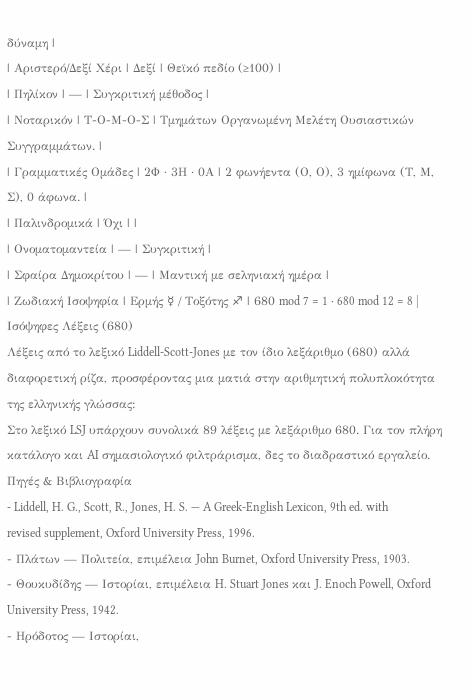δύναμη |
| Αριστερό/Δεξί Χέρι | Δεξί | Θεϊκό πεδίο (≥100) |
| Πηλίκον | — | Συγκριτική μέθοδος |
| Νοταρικόν | Τ-Ο-Μ-Ο-Σ | Τμημάτων Οργανωμένη Μελέτη Ουσιαστικών Συγγραμμάτων. |
| Γραμματικές Ομάδες | 2Φ · 3Η · 0Α | 2 φωνήεντα (Ο, Ο), 3 ημίφωνα (Τ, Μ, Σ), 0 άφωνα. |
| Παλινδρομικά | Όχι | |
| Ονοματομαντεία | — | Συγκριτική |
| Σφαίρα Δημοκρίτου | — | Μαντική με σεληνιακή ημέρα |
| Ζωδιακή Ισοψηφία | Ερμής ☿ / Τοξότης ♐ | 680 mod 7 = 1 · 680 mod 12 = 8 |
Ισόψηφες Λέξεις (680)
Λέξεις από το λεξικό Liddell-Scott-Jones με τον ίδιο λεξάριθμο (680) αλλά διαφορετική ρίζα, προσφέροντας μια ματιά στην αριθμητική πολυπλοκότητα της ελληνικής γλώσσας:
Στο λεξικό LSJ υπάρχουν συνολικά 89 λέξεις με λεξάριθμο 680. Για τον πλήρη κατάλογο και AI σημασιολογικό φιλτράρισμα, δες το διαδραστικό εργαλείο.
Πηγές & Βιβλιογραφία
- Liddell, H. G., Scott, R., Jones, H. S. — A Greek-English Lexicon, 9th ed. with revised supplement, Oxford University Press, 1996.
- Πλάτων — Πολιτεία, επιμέλεια John Burnet, Oxford University Press, 1903.
- Θουκυδίδης — Ιστορίαι, επιμέλεια H. Stuart Jones και J. Enoch Powell, Oxford University Press, 1942.
- Ηρόδοτος — Ιστορίαι,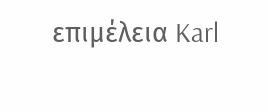επιμέλεια Karl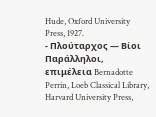Hude, Oxford University Press, 1927.
- Πλούταρχος — Βίοι Παράλληλοι, επιμέλεια Bernadotte Perrin, Loeb Classical Library, Harvard University Press,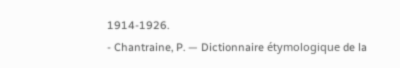1914-1926.
- Chantraine, P. — Dictionnaire étymologique de la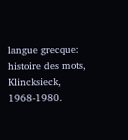langue grecque: histoire des mots, Klincksieck, 1968-1980.